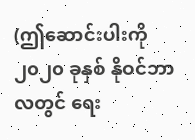(ဤဆောင်းပါးကို ၂၀၂၀ ခုနှစ် နိုဝင်ဘာလတွင် ရေး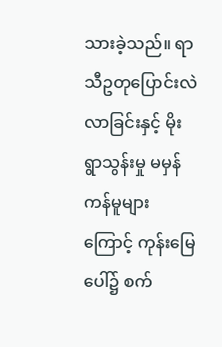သားခဲ့သည်။ ရာသီဥတုပြောင်းလဲလာခြင်းနှင့် မိုးရွာသွန်းမှု မမှန်ကန်မူများကြောင့် ကုန်းမြေပေါ်၌ စက်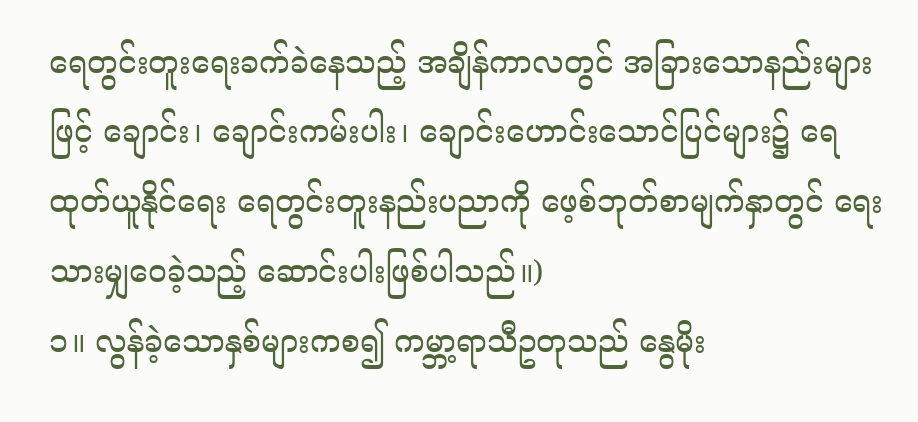ရေတွင်းတူးရေးခက်ခဲနေသည့် အချိန်ကာလတွင် အခြားသောနည်းများဖြင့် ချောင်း၊ ချောင်းကမ်းပါး၊ ချောင်းဟောင်းသောင်ပြင်များ၌ ရေထုတ်ယူနိုင်ရေး ရေတွင်းတူးနည်းပညာကို ဖေ့စ်ဘုတ်စာမျက်နှာတွင် ရေးသားမျှဝေခဲ့သည့် ဆောင်းပါးဖြစ်ပါသည်။)
၁။ လွန်ခဲ့သောနှစ်များကစ၍ ကမ္ဘာ့ရာသီဥတုသည် နွေမိုး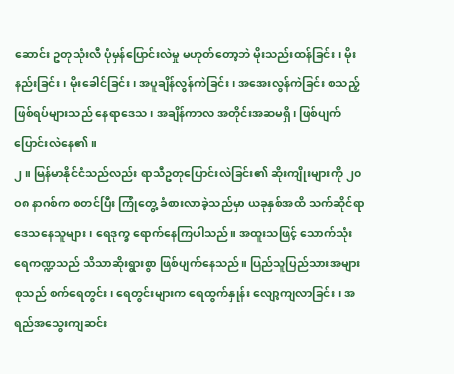ဆောင်း ဥတုသုံးလီ ပုံမှန်ပြောင်းလဲမှု မဟုတ်တော့ဘဲ မိုးသည်းထန်ခြင်း၊ မိုးနည်းခြင်း၊ မိုးခေါင်ခြင်း၊ အပူချိန်လွန်ကဲခြင်း၊ အအေးလွန်ကဲခြင်း စသည့် ဖြစ်ရပ်များသည် နေရာဒေသ၊ အချိန်ကာလ အတိုင်းအဆမရှိ၊ ဖြစ်ပျက်ပြောင်းလဲနေ၏။
၂။ မြန်မာနိုင်ငံသည်လည်း ရာသီဥတုပြောင်းလဲခြင်း၏ ဆိုးကျိုးများကို ၂၀ဝ၈ နာဂစ်က စတင်ပြီး ကြုံတွေ့ ခံစားလာခဲ့သည်မှာ ယခုနှစ်အထိ သက်ဆိုင်ရာဒေသနေသူများ၊ ရေဒုက္ခ ရောက်နေကြပါသည်။ အထူးသဖြင့် သောက်သုံးရေကဏ္ဍသည် သိသာဆိုးရွားစွာ ဖြစ်ပျက်နေသည်။ ပြည်သူပြည်သားအများစုသည် စက်ရေတွင်း၊ ရေတွင်းများက ရေထွက်နှုန်း လျော့ကျလာခြင်း၊ အရည်အသွေးကျဆင်း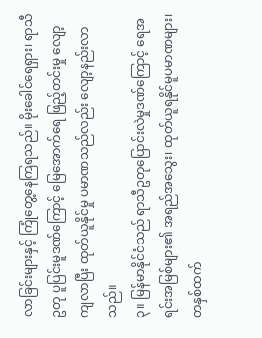လာခြင်းများနှင့် ကြုံတွေ့နေကြရသည်။ မိုးခေါင်ရေရှား၊ ရာသီဥတု ပူပြင်းမူဒဏ်ကြောင့် မြေအောက်ရေ ဖြည့်တင်းမှု လျော့ကျလာပြီး ထုတ်ယူနိုင်မှု ပမာဏသည်လည်း လျော့နည်းလာသည်။
၃။ မြန်မာနိုင်ငံသည် ရာသီဥတုပြောင်းလဲမှုဒဏ်ကြောင့် ရေအရင်းအမြစ်များ၏ အရည်အသွေး၊ ထုတ်ယူရနိုင်မူပမာဏများ၊ တနှစ်ထက်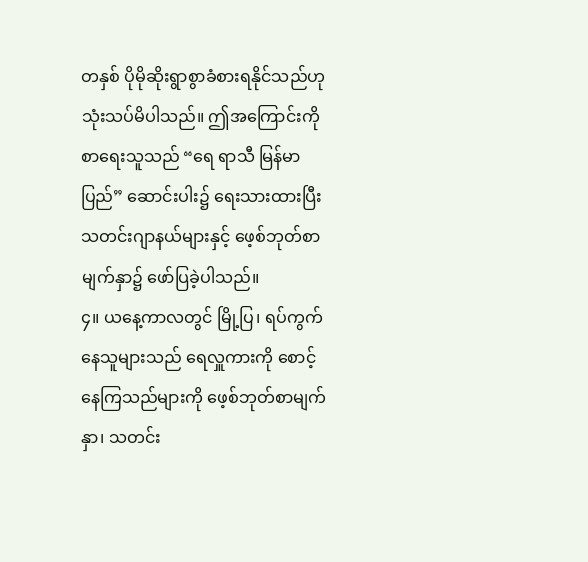တနှစ် ပိုမိုဆိုးရွာစွာခံစားရနိုင်သည်ဟု သုံးသပ်မိပါသည်။ ဤအကြောင်းကို စာရေးသူသည် “ရေ ရာသီ မြန်မာပြည်” ဆောင်းပါး၌ ရေးသားထားပြီး သတင်းဂျာနယ်များနှင့် ဖေ့စ်ဘုတ်စာမျက်နှာ၌ ဖော်ပြခဲ့ပါသည်။
၄။ ယနေ့ကာလတွင် မြို့ပြ၊ ရပ်ကွက်နေသူများသည် ရေလှူကားကို စောင့်နေကြသည်များကို ဖေ့စ်ဘုတ်စာမျက်နှာ၊ သတင်း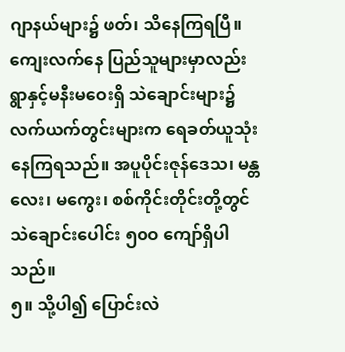ဂျာနယ်များ၌ ဖတ်၊ သိနေကြရပြီ။ ကျေးလက်နေ ပြည်သူများမှာလည်း ရွာနှင့်မနီးမဝေးရှိ သဲချောင်းများ၌ လက်ယက်တွင်းများက ရေခတ်ယူသုံးနေကြရသည်။ အပူပိုင်းဇုန်ဒေသ၊ မန္တလေး၊ မကွေး၊ စစ်ကိုင်းတိုင်းတို့တွင် သဲချောင်းပေါင်း ၅၀ဝ ကျော်ရှိပါသည်။
၅။ သို့ပါ၍ ပြောင်းလဲ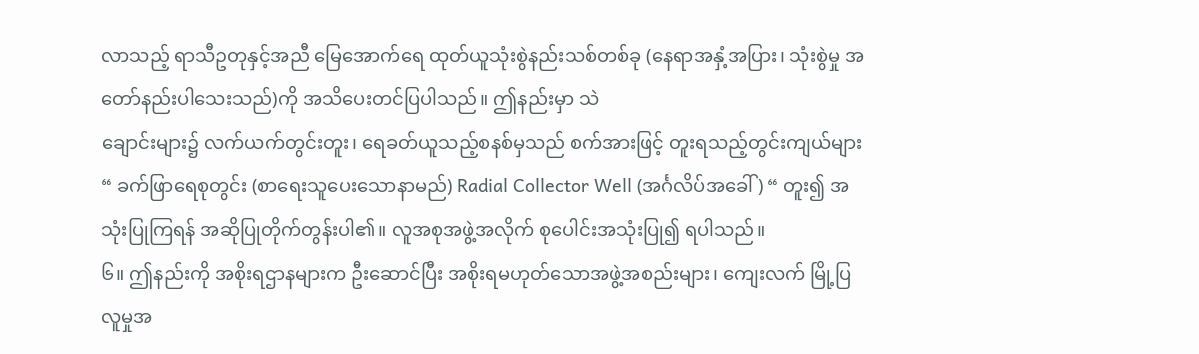လာသည့် ရာသီဥတုနှင့်အညီ မြေအောက်ရေ ထုတ်ယူသုံးစွဲနည်းသစ်တစ်ခု (နေရာအနှံ့အပြား၊ သုံးစွဲမှု အတော်နည်းပါသေးသည်)ကို အသိပေးတင်ပြပါသည်။ ဤနည်းမှာ သဲ
ချောင်းများ၌ လက်ယက်တွင်းတူး၊ ရေခတ်ယူသည့်စနစ်မှသည် စက်အားဖြင့် တူးရသည့်တွင်းကျယ်များ“ ခက်ဖြာရေစုတွင်း (စာရေးသူပေးသောနာမည်) Radial Collector Well (အင်္ဂလိပ်အခေါ် ) “ တူး၍ အသုံးပြုကြရန် အဆိုပြုတိုက်တွန်းပါ၏။ လူအစုအဖွဲ့အလိုက် စုပေါင်းအသုံးပြု၍ ရပါသည်။
၆။ ဤနည်းကို အစိုးရဌာနများက ဦးဆောင်ပြီး အစိုးရမဟုတ်သောအဖွဲ့အစည်းများ၊ ကျေးလက် မြို့ပြ လူမှုအ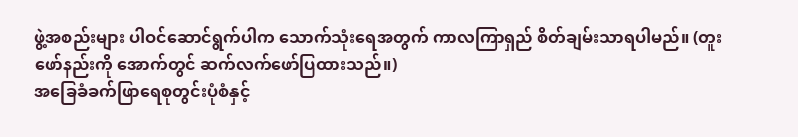ဖွဲ့အစည်းများ ပါဝင်ဆောင်ရွက်ပါက သောက်သုံးရေအတွက် ကာလကြာရှည် စိတ်ချမ်းသာရပါမည်။ (တူးဖော်နည်းကို အောက်တွင် ဆက်လက်ဖော်ပြထားသည်။)
အခြေခံခက်ဖြာရေစုတွင်းပုံစံနှင့်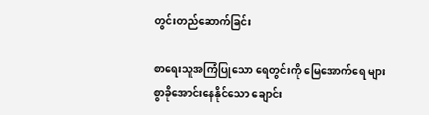တွင်းတည်ဆောက်ခြင်း

စာရေးသူအကြံပြုသော ရေတွင်းကို မြေအောက်ရေ များစွာခိုအောင်းနေနိုင်သော ချောင်း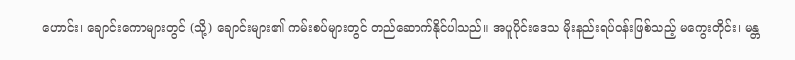ဟောင်း၊ ချောင်းကောများတွင် (သို့) ချောင်းများ၏ ကမ်းစပ်များတွင် တည်ဆောက်နိုင်ပါသည်။ အပူပိုင်းဒေသ မိုးနည်းရပ်ဝန်းဖြစ်သည့် မကွေးတိုင်း၊ မန္တ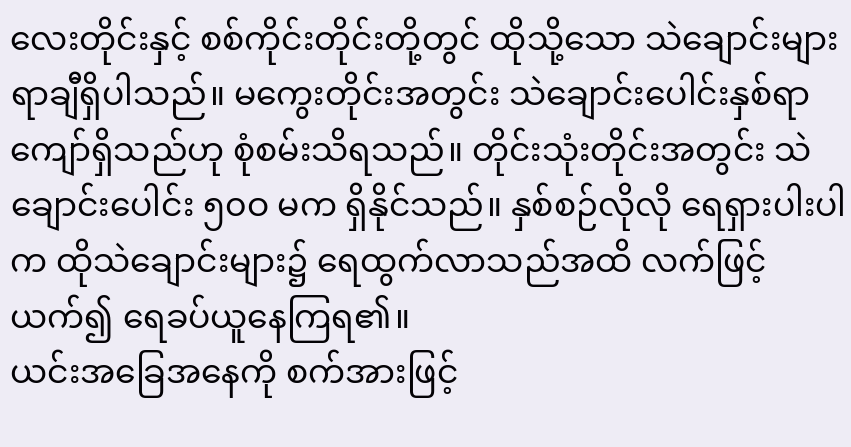လေးတိုင်းနှင့် စစ်ကိုင်းတိုင်းတို့တွင် ထိုသို့သော သဲချောင်းများ ရာချီရှိပါသည်။ မကွေးတိုင်းအတွင်း သဲချောင်းပေါင်းနှစ်ရာကျော်ရှိသည်ဟု စုံစမ်းသိရသည်။ တိုင်းသုံးတိုင်းအတွင်း သဲချောင်းပေါင်း ၅၀ဝ မက ရှိနိုင်သည်။ နှစ်စဉ်လိုလို ရေရှားပါးပါက ထိုသဲချောင်းများ၌ ရေထွက်လာသည်အထိ လက်ဖြင့်ယက်၍ ရေခပ်ယူနေကြရ၏။
ယင်းအခြေအနေကို စက်အားဖြင့်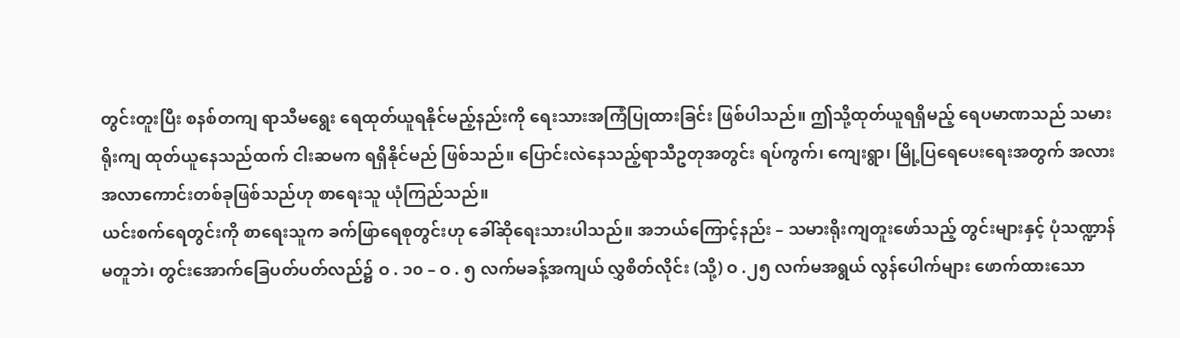တွင်းတူးပြီး စနစ်တကျ ရာသီမရွေး ရေထုတ်ယူရနိုင်မည့်နည်းကို ရေးသားအကြံပြုထားခြင်း ဖြစ်ပါသည်။ ဤသို့ထုတ်ယူရရှိမည့် ရေပမာဏသည် သမားရိုးကျ ထုတ်ယူနေသည်ထက် ငါးဆမက ရရှိနိုင်မည် ဖြစ်သည်။ ပြောင်းလဲနေသည့်ရာသီဥတုအတွင်း ရပ်ကွက်၊ ကျေးရွာ၊ မြို့ပြရေပေးရေးအတွက် အလားအလာကောင်းတစ်ခုဖြစ်သည်ဟု စာရေးသူ ယုံကြည်သည်။
ယင်းစက်ရေတွင်းကို စာရေးသူက ခက်ဖြာရေစုတွင်းဟု ခေါ်ဆိုရေးသားပါသည်။ အဘယ်ကြောင့်နည်း – သမားရိုးကျတူးဖော်သည့် တွင်းများနှင့် ပုံသဏ္ဍာန်မတူဘဲ၊ တွင်းအောက်ခြေပတ်ပတ်လည်၌ ဝ . ၁၀ – ဝ . ၅ လက်မခန့်အကျယ် လွှစိတ်လိုင်း (သို့) ဝ .၂၅ လက်မအရွယ် လွန်ပေါက်များ ဖောက်ထားသော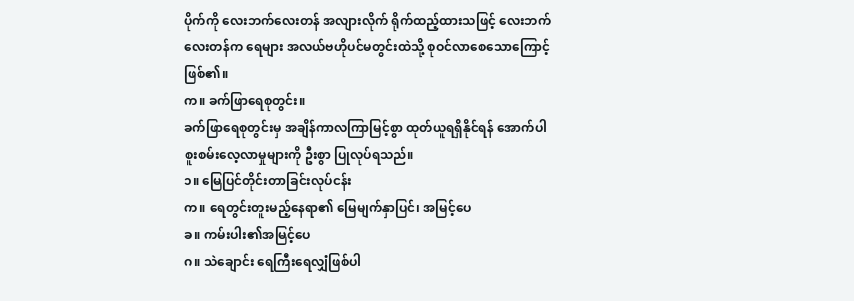ပိုက်ကို လေးဘက်လေးတန် အလျားလိုက် ရိုက်ထည့်ထားသဖြင့် လေးဘက်လေးတန်က ရေများ အလယ်ဗဟိုပင်မတွင်းထဲသို့ စုဝင်လာစေသောကြောင့် ဖြစ်၏။
က။ ခက်ဖြာရေစုတွင်း။
ခက်ဖြာရေစုတွင်းမှ အချိန်ကာလကြာမြင့်စွာ ထုတ်ယူရရှိနိုင်ရန် အောက်ပါစူးစမ်းလေ့လာမှုများကို ဦးစွာ ပြုလုပ်ရသည်။
၁။ မြေပြင်တိုင်းတာခြင်းလုပ်ငန်း
က။ ရေတွင်းတူးမည့်နေရာ၏ မြေမျက်နှာပြင်၊ အမြင့်ပေ
ခ။ ကမ်းပါး၏အမြင့်ပေ
ဂ။ သဲချောင်း ရေကြီးရေလျှံဖြစ်ပါ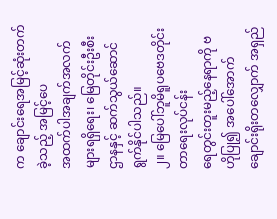က ချောင်းရေအမြင့်ဆုံးတက်ခဲ့သည့် အမြင့်ပေ
အထက်ပါအချက်အလက်များရရှိရေး၊ မြေတိုင်းဦးစီးဌာနနှင့် ဆက်သွယ်ဆောင်ရွက်နိုင်ပါသည်။
၂။ မြေပေါ်ဘူမိရူပဗေဒတိုင်းတာရေးလုပ်ငန်း
ရေတွင်းတူးမည့်နေရာကို ဗဟိုပြု၍ အပေါ်အောက်ချောင်းရိုးတလျှောက် အရှည်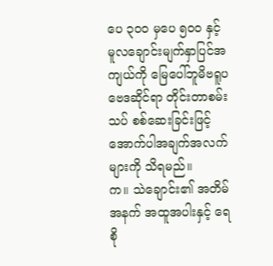ပေ ၃၀ဝ မှပေ ၅၀ဝ နှင့် မူလချောင်းမျက်နှာပြင်အကျယ်ကို မြေပေါ်ဘူမိဗရူပဗေဒဆိုင်ရာ တိုင်းတာစမ်းသပ် စစ်ဆေးခြင်းဖြင့် အောက်ပါအချက်အလက်များကို သိရမည်။
က။ သဲချောင်း၏ အတိမ်အနက် အထူအပါးနှင့် ရေစို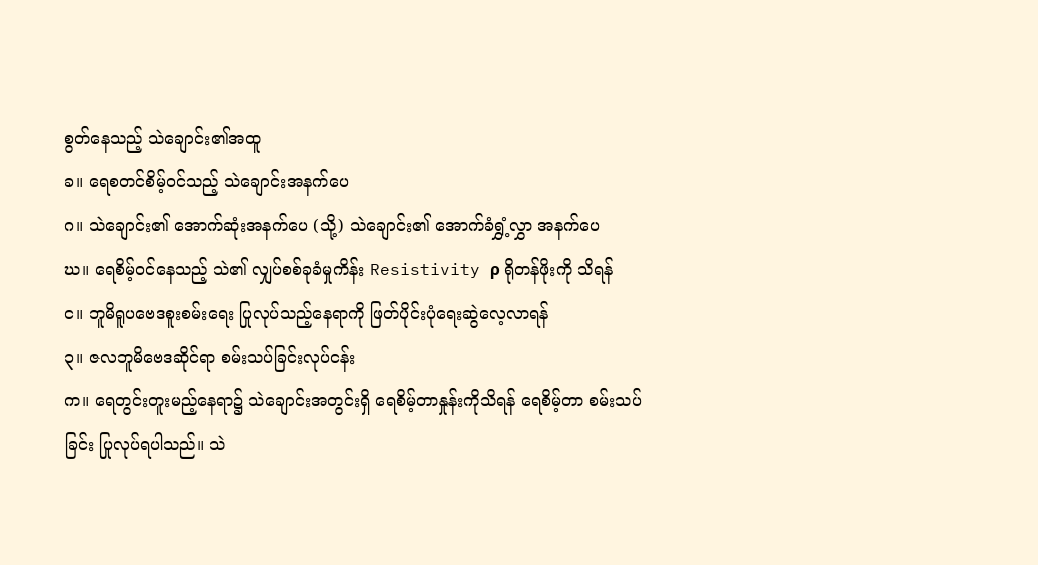စွတ်နေသည့် သဲချောင်း၏အထူ
ခ။ ရေစတင်စိမ့်ဝင်သည့် သဲချောင်းအနက်ပေ
ဂ။ သဲချောင်း၏ အောက်ဆုံးအနက်ပေ (သို့) သဲချောင်း၏ အောက်ခံရွှံ့လွှာ အနက်ပေ
ဃ။ ရေစိမ့်ဝင်နေသည့် သဲ၏ လျှပ်စစ်ခုခံမှုကိန်း Resistivity ρ ရိုတန်ဖိုးကို သိရန်
င။ ဘူမိရူပဗေဒစူးစမ်းရေး ပြုလုပ်သည့်နေရာကို ဖြတ်ပိုင်းပုံရေးဆွဲလေ့လာရန်
၃။ ဇလဘူမိဗေဒဆိုင်ရာ စမ်းသပ်ခြင်းလုပ်ငန်း
က။ ရေတွင်းတူးမည့်နေရာ၌ သဲချောင်းအတွင်းရှိ ရေစိမ့်တာနှုန်းကိုသိရန် ရေစိမ့်တာ စမ်းသပ်ခြင်း ပြုလုပ်ရပါသည်။ သဲ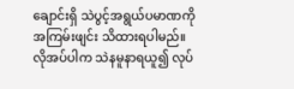ချောင်းရှိ သဲပွင့်အရွယ်ပမာဏကို အကြမ်းဖျင်း သိထားရပါမည်။ လိုအပ်ပါက သဲနမူနာရယူ၍ လုပ်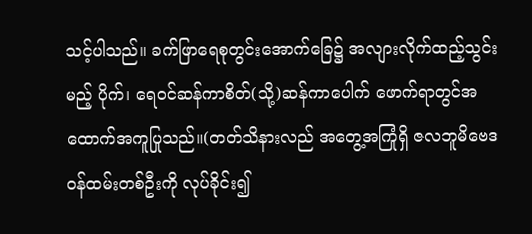သင့်ပါသည်။ ခက်ဖြာရေစုတွင်းအောက်ခြေ၌ အလျားလိုက်ထည့်သွင်းမည့် ပိုက်၊ ရေဝင်ဆန်ကာစိတ်(သို့)ဆန်ကာပေါက် ဖောက်ရာတွင်အ ထောက်အကူပြုသည်။(တတ်သိနားလည် အတွေ့အကြုံရှိ ဇလဘူမိဗေဒဝန်ထမ်းတစ်ဦးကို လုပ်ခိုင်း၍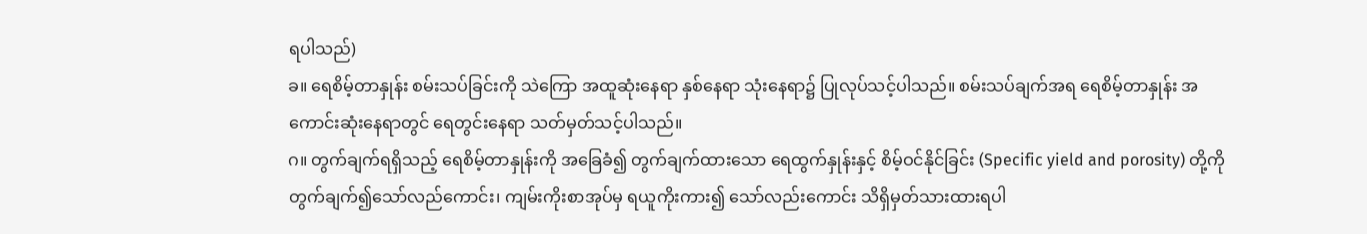ရပါသည်)
ခ။ ရေစိမ့်တာနှုန်း စမ်းသပ်ခြင်းကို သဲကြော အထူဆုံးနေရာ နှစ်နေရာ သုံးနေရာ၌ ပြုလုပ်သင့်ပါသည်။ စမ်းသပ်ချက်အရ ရေစိမ့်တာနှုန်း အကောင်းဆုံးနေရာတွင် ရေတွင်းနေရာ သတ်မှတ်သင့်ပါသည်။
ဂ။ တွက်ချက်ရရှိသည့် ရေစိမ့်တာနှုန်းကို အခြေခံ၍ တွက်ချက်ထားသော ရေထွက်နှုန်းနှင့် စိမ့်ဝင်နိုင်ခြင်း (Specific yield and porosity) တို့ကို တွက်ချက်၍သော်လည်ကောင်း၊ ကျမ်းကိုးစာအုပ်မှ ရယူကိုးကား၍ သော်လည်းကောင်း သိရှိမှတ်သားထားရပါ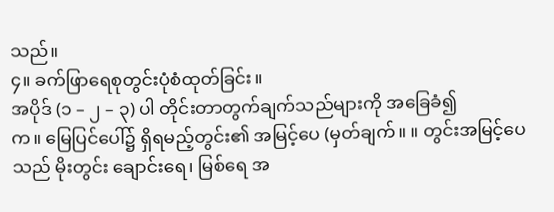သည်။
၄။ ခက်ဖြာရေစုတွင်းပုံစံထုတ်ခြင်း။
အပိုဒ် (၁ – ၂ – ၃) ပါ တိုင်းတာတွက်ချက်သည်များကို အခြေခံ၍
က။ မြေပြင်ပေါ်၌ ရှိရမည့်တွင်း၏ အမြင့်ပေ (မှတ်ချက်။ ။ တွင်းအမြင့်ပေသည် မိုးတွင်း ချောင်းရေ၊ မြစ်ရေ အ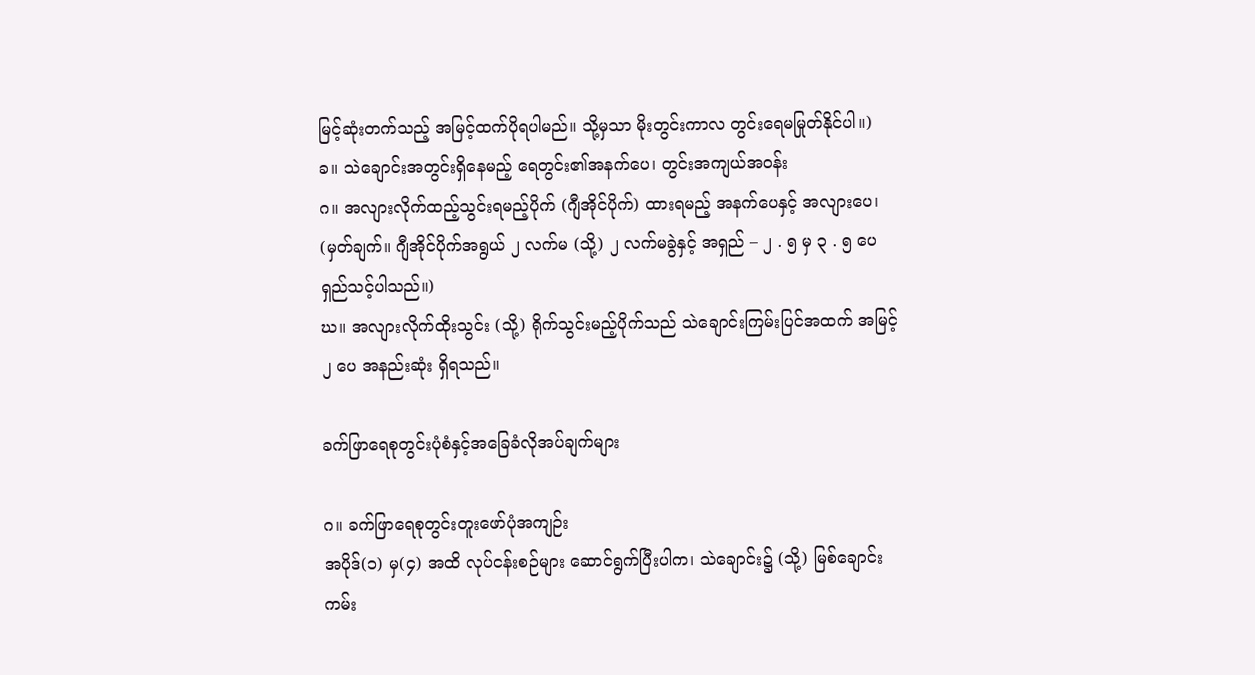မြင့်ဆုံးတက်သည့် အမြင့်ထက်ပိုရပါမည်။ သို့မှသာ မိုးတွင်းကာလ တွင်းရေမမြုတ်နိုင်ပါ။)
ခ။ သဲချောင်းအတွင်းရှိနေမည့် ရေတွင်း၏အနက်ပေ၊ တွင်းအကျယ်အဝန်း
ဂ။ အလျားလိုက်ထည့်သွင်းရမည့်ပိုက် (ဂျီအိုင်ပိုက်) ထားရမည့် အနက်ပေနှင့် အလျားပေ၊
(မှတ်ချက်။ ဂျီအိုင်ပိုက်အရွယ် ၂ လက်မ (သို့) ၂ လက်မခွဲနှင့် အရှည် – ၂ . ၅ မှ ၃ . ၅ ပေ ရှည်သင့်ပါသည်။)
ဃ။ အလျားလိုက်ထိုးသွင်း (သို့) ရိုက်သွင်းမည့်ပိုက်သည် သဲချောင်းကြမ်းပြင်အထက် အမြင့် ၂ ပေ အနည်းဆုံး ရှိရသည်။

ခက်ဖြာရေစုတွင်းပုံစံနှင့်အခြေခံလိုအပ်ချက်များ

ဂ။ ခက်ဖြာရေစုတွင်းတူးဖော်ပုံအကျဉ်း
အပိုဒ်(၁) မှ(၄) အထိ လုပ်ငန်းစဉ်များ ဆောင်ရွက်ပြီးပါက၊ သဲချောင်း၌ (သို့) မြစ်ချောင်းကမ်း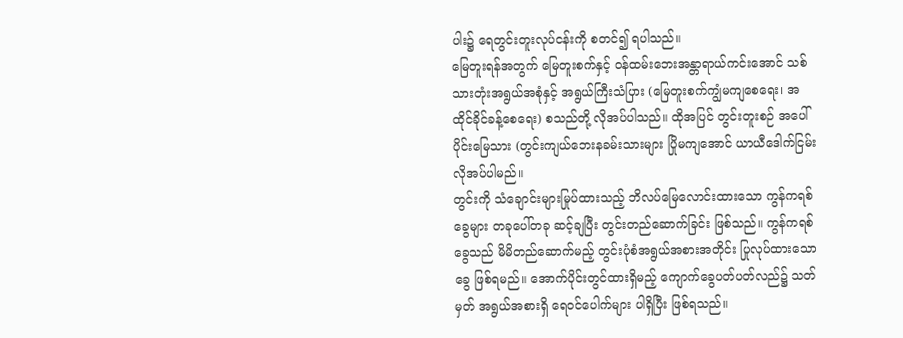ပါး၌ ရေတွင်းတူးလုပ်ငန်းကို စတင်၍ ရပါသည်။
မြေတူးရန်အတွက် မြေတူးစက်နှင့် ဝန်ထမ်းဘေးအန္တာရာယ်ကင်းအောင် သစ်သားတုံးအရွယ်အစုံနှင့် အရွယ်ကြီးသံပြား (မြေတူးစက်ကျွံမကျစေရေး၊ အထိုင်ခိုင်ခန့်စေရေး) စသည်တို့ လိုအပ်ပါသည်။ ထိုအပြင် တွင်းတူးစဉ် အပေါ်ပိုင်းမြေသား (တွင်းကျယ်ဘေးနခမ်းသားများ ပြိုမကျအောင် ယာယီဒေါက်ငြမ်း လိုအပ်ပါမည်။
တွင်းကို သံချောင်းများမြုပ်ထားသည့် ဘိလပ်မြေလောင်းထားသော ကွန်ကရစ်ခွေများ တခုပေါ်တခု ဆင့်ချပြီး တွင်းတည်ဆောက်ခြင်း ဖြစ်သည်။ ကွန်ကရစ်ခွေသည် မိမိတည်ဆောက်မည့် တွင်းပုံစံအရွယ်အစားအတိုင်း ပြုလုပ်ထားသောခွေ ဖြစ်ရမည်။ အောက်ပိုင်းတွင်ထားရှိမည့် ကျောက်ခွေပတ်ပတ်လည်၌ သတ်မှတ် အရွယ်အစားရှိ ရေဝင်ပေါက်များ ပါရှိပြီး ဖြစ်ရသည်။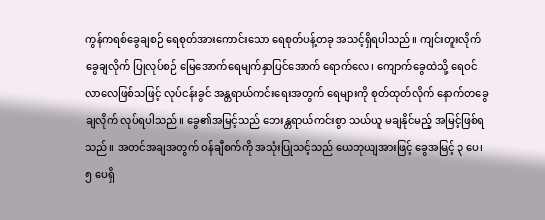ကွန်ကရစ်ခွေချစဉ် ရေစုတ်အားကောင်းသော ရေစုတ်ပန့်တခု အသင့်ရှိရပါသည်။ ကျင်းတူးလိုက် ခွေချလိုက် ပြုလုပ်စဉ် မြေအောက်ရေမျက်နှာပြင်အောက် ရောက်လေ၊ ကျောက်ခွေထဲသို့ ရေဝင်လာလေဖြစ်သဖြင့် လုပ်ငန်းခွင် အန္တရာယ်ကင်းရေးအတွက် ရေများကို စုတ်ထုတ်လိုက် နောက်တခွေချလိုက် လုပ်ရပါသည်။ ခွေ၏အမြင့်သည် ဘေးန္တရာယ်ကင်းစွာ သယ်ယူ မချနိုင်မည့် အမြင့်ဖြစ်ရသည်။ အတင်အချအတွက် ဝန်ချီစက်ကို အသုံးပြုသင့်သည် ယေဘုယျအားဖြင့် ခွေအမြင့် ၃ ပေ၊ ၅ ပေရှိ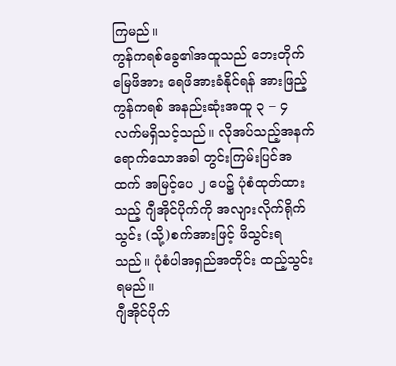ကြမည်။
ကွန်ကရစ်ခွေ၏အထူသည် ဘေးတိုက်မြေဖိအား ရေဖိအားခံနိုင်ရန် အားဖြည့်ကွန်ကရစ် အနည်းဆုံးအထူ ၃ – ၄ လက်မရှိသင့်သည်။ လိုအပ်သည့်အနက် ရောက်သောအခါ တွင်းကြမ်းပြင်အထက် အမြင့်ပေ ၂ ပေ၌ ပုံစံထုတ်ထားသည့် ဂျီအိုင်ပိုက်ကို အလျားလိုက်ရိုက်သွင်း (သို့)စက်အားဖြင့် ဖိသွင်းရသည်။ ပုံစံပါအရှည်အတိုင်း ထည့်သွင်းရမည်။
ဂျီအိုင်ပိုက်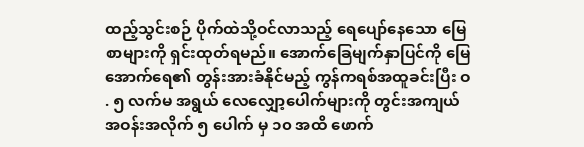ထည့်သွင်းစဉ် ပိုက်ထဲသို့ဝင်လာသည့် ရေပျော်နေသော မြေစာများကို ရှင်းထုတ်ရမည်။ အောက်ခြေမျက်နှာပြင်ကို မြေအောက်ရေ၏ တွန်းအားခံနိုင်မည့် ကွန်ကရစ်အထူခင်းပြီး ဝ . ၅ လက်မ အရွယ် လေလျှော့ပေါက်များကို တွင်းအကျယ်အဝန်းအလိုက် ၅ ပေါက် မှ ၁၀ အထိ ဖောက်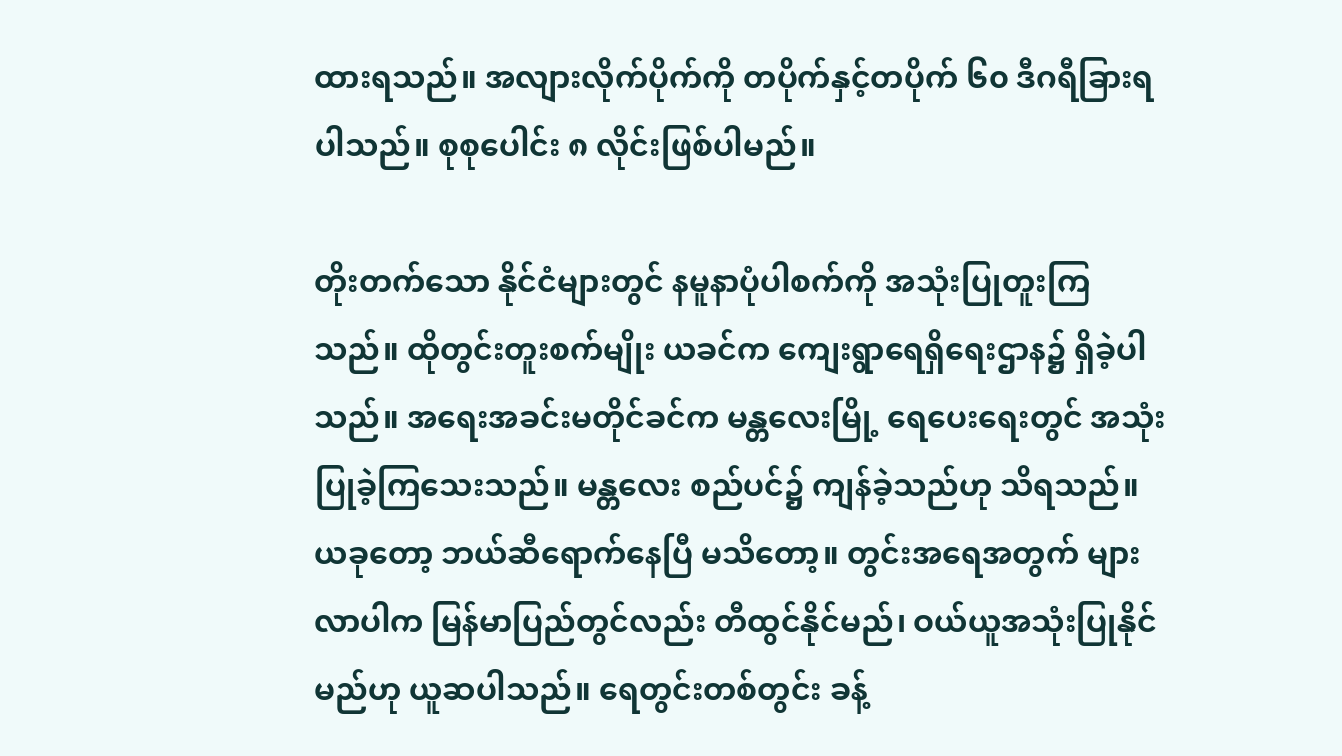ထားရသည်။ အလျားလိုက်ပိုက်ကို တပိုက်နှင့်တပိုက် ၆၀ ဒီဂရီခြားရပါသည်။ စုစုပေါင်း ၈ လိုင်းဖြစ်ပါမည်။

တိုးတက်သော နိုင်ငံများတွင် နမူနာပုံပါစက်ကို အသုံးပြုတူးကြသည်။ ထိုတွင်းတူးစက်မျိုး ယခင်က ကျေးရွာရေရှိရေးဌာန၌ ရှိခဲ့ပါသည်။ အရေးအခင်းမတိုင်ခင်က မန္တလေးမြို့ ရေပေးရေးတွင် အသုံးပြုခဲ့ကြသေးသည်။ မန္တလေး စည်ပင်၌ ကျန်ခဲ့သည်ဟု သိရသည်။ ယခုတော့ ဘယ်ဆီရောက်နေပြီ မသိတော့။ တွင်းအရေအတွက် များလာပါက မြန်မာပြည်တွင်လည်း တီထွင်နိုင်မည်၊ ဝယ်ယူအသုံးပြုနိုင်မည်ဟု ယူဆပါသည်။ ရေတွင်းတစ်တွင်း ခန့်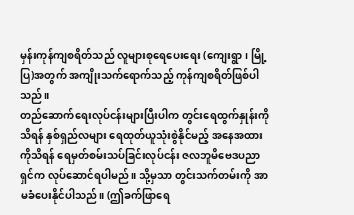မှန်းကုန်ကျစရိတ်သည် လူများစုရေပေးရေး (ကျေးရွာ၊ မြို့ပြ)အတွက် အကျိုးသက်ရောက်သည့် ကုန်ကျစရိတ်ဖြစ်ပါသည်။
တည်ဆောက်ရေးလုပ်ငန်းများပြီးပါက တွင်းရေထွက်နှုန်းကိုသိရန် နှစ်ရှည်လများ ရေထုတ်ယူသုံးစွဲနိုင်မည့် အနေအထားကိုသိရန် ရေမှတ်စမ်းသပ်ခြင်းလုပ်ငန်း ဇလဘူမိဗေဒပညာရှင်က လုပ်ဆောင်ရပါမည်။ သို့မှသာ တွင်းသက်တမ်းကို အာမခံပေးနိုင်ပါသည်။ (ဤခက်ဖြာရေ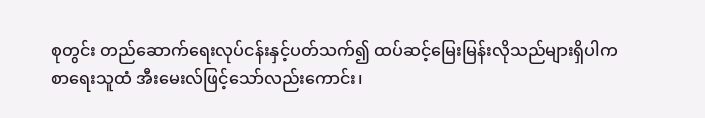စုတွင်း တည်ဆောက်ရေးလုပ်ငန်းနှင့်ပတ်သက်၍ ထပ်ဆင့်မြေးမြန်းလိုသည်များရှိပါက စာရေးသူထံ အီးမေးလ်ဖြင့်သော်လည်းကောင်း၊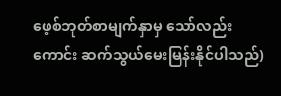ဖေ့စ်ဘုတ်စာမျက်နှာမှ သော်လည်းကောင်း ဆက်သွယ်မေးမြန်းနိုင်ပါသည်)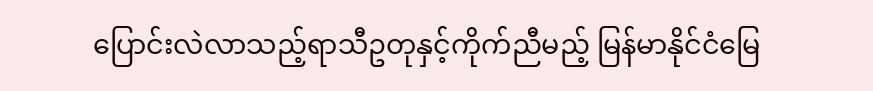ပြောင်းလဲလာသည့်ရာသီဥတုနှင့်ကိုက်ညီမည့် မြန်မာနိုင်ငံမြေ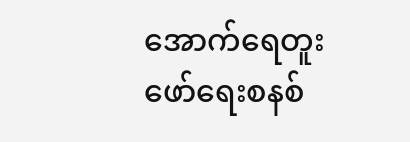အောက်ရေတူးဖော်ရေးစနစ်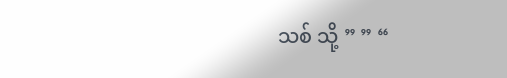သစ် သို့ ” ” “